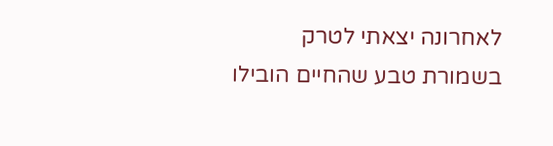לאחרונה יצאתי לטרק בשמורת טבע שהחיים הובילו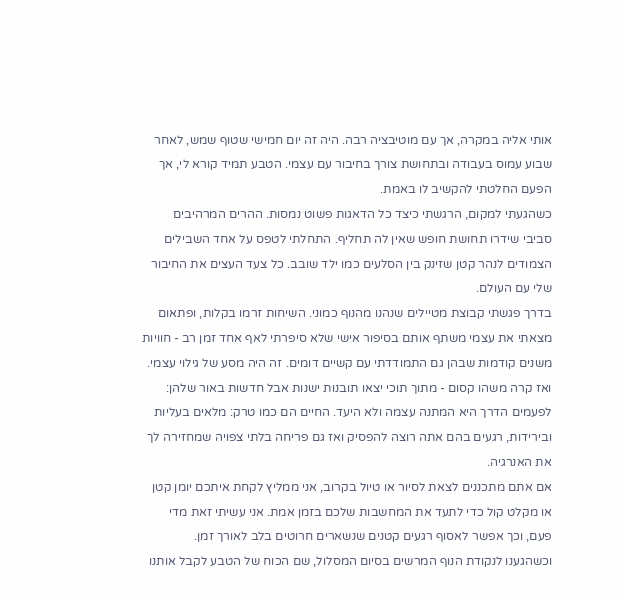אותי אליה במקרה, אך עם מוטיבציה רבה. היה זה יום חמישי שטוף שמש, לאחר שבוע עמוס בעבודה ובתחושת צורך בחיבור עם עצמי. הטבע תמיד קורא לי, אך הפעם החלטתי להקשיב לו באמת.
כשהגעתי למקום, הרגשתי כיצד כל הדאגות פשוט נמסות. ההרים המרהיבים סביבי שידרו תחושת חופש שאין לה תחליף. התחלתי לטפס על אחד השבילים הצמודים לנהר קטן שזינק בין הסלעים כמו ילד שובב. כל צעד העצים את החיבור שלי עם העולם.
בדרך פגשתי קבוצת מטיילים שנהנו מהנוף כמוני. השיחות זרמו בקלות, ופתאום מצאתי את עצמי משתף אותם בסיפור אישי שלא סיפרתי לאף אחד זמן רב - חוויות משנים קודמות שבהן גם התמודדתי עם קשיים דומים. זה היה מסע של גילוי עצמי.
ואז קרה משהו קסום - מתוך תוכי יצאו תובנות ישנות אבל חדשות באור שלהן: לפעמים הדרך היא המתנה עצמה ולא היעד. החיים הם כמו טרק: מלאים בעליות ובירידות, רגעים בהם אתה רוצה להפסיק ואז גם פריחה בלתי צפויה שמחזירה לך את האנרגיה.
אם אתם מתכננים לצאת לסיור או טיול בקרוב, אני ממליץ לקחת איתכם יומן קטן או מקלט קול כדי לתעד את המחשבות שלכם בזמן אמת. אני עשיתי זאת מדי פעם, וכך אפשר לאסוף רגעים קטנים שנשארים חרוטים בלב לאורך זמן.
וכשהגענו לנקודת הנוף המרשים בסיום המסלול, שם הכוח של הטבע לקבל אותנו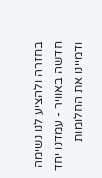בחזרה ולהציע לנו נשימה חדשה באוויר - עמדנו יחד ודמיינו את החלומות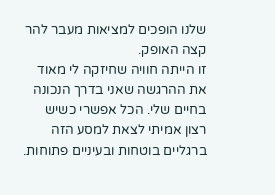שלנו הופכים למציאות מעבר להר קצה האופק.
זו הייתה חוויה שחיזקה לי מאוד את ההרגשה שאני בדרך הנכונה בחיים שלי. הכל אפשרי כשיש רצון אמיתי לצאת למסע הזה ברגליים בוטחות ובעיניים פתוחות.